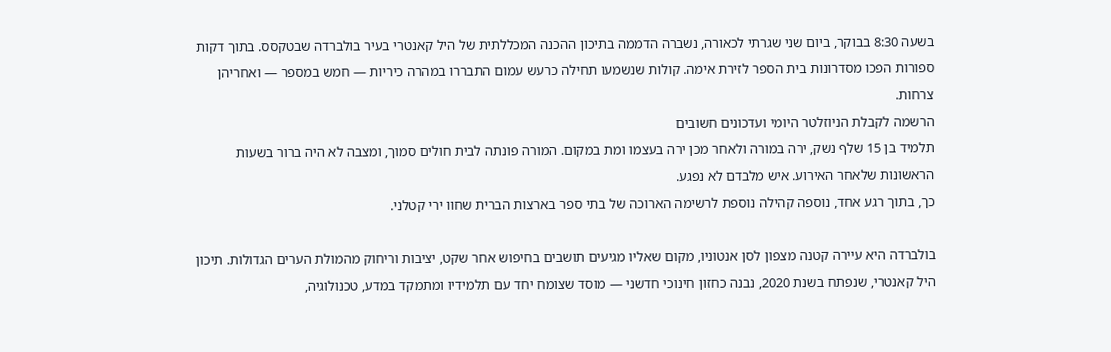בשעה 8:30 בבוקר, ביום שני שגרתי לכאורה, נשברה הדממה בתיכון ההכנה המכללתית של היל קאנטרי בעיר בולברדה שבטקסס. בתוך דקות ספורות הפכו מסדרונות בית הספר לזירת אימה. קולות שנשמעו תחילה כרעש עמום התבררו במהרה כיריות — חמש במספר — ואחריהן צרחות.
הרשמה לקבלת הניוזלטר היומי ועדכונים חשובים
תלמיד בן 15 שלף נשק, ירה במורה ולאחר מכן ירה בעצמו ומת במקום. המורה פונתה לבית חולים סמוך, ומצבה לא היה ברור בשעות הראשונות שלאחר האירוע. איש מלבדם לא נפגע.
כך, בתוך רגע אחד, נוספה קהילה נוספת לרשימה הארוכה של בתי ספר בארצות הברית שחוו ירי קטלני.

בולברדה היא עיירה קטנה מצפון לסן אנטוניו, מקום שאליו מגיעים תושבים בחיפוש אחר שקט, יציבות וריחוק מהמולת הערים הגדולות. תיכון היל קאנטרי, שנפתח בשנת 2020, נבנה כחזון חינוכי חדשני — מוסד שצומח יחד עם תלמידיו ומתמקד במדע, טכנולוגיה,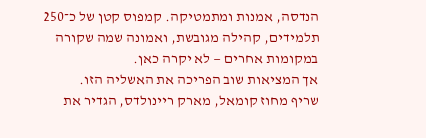הנדסה, אמנות ומתמטיקה. קמפוס קטן של כ־250 תלמידים, קהילה מגובשת, ואמונה שמה שקורה במקומות אחרים — לא יקרה כאן.
אך המציאות שוב הפריכה את האשליה הזו.
שריף מחוז קומאל, מארק ריינולדס, הגדיר את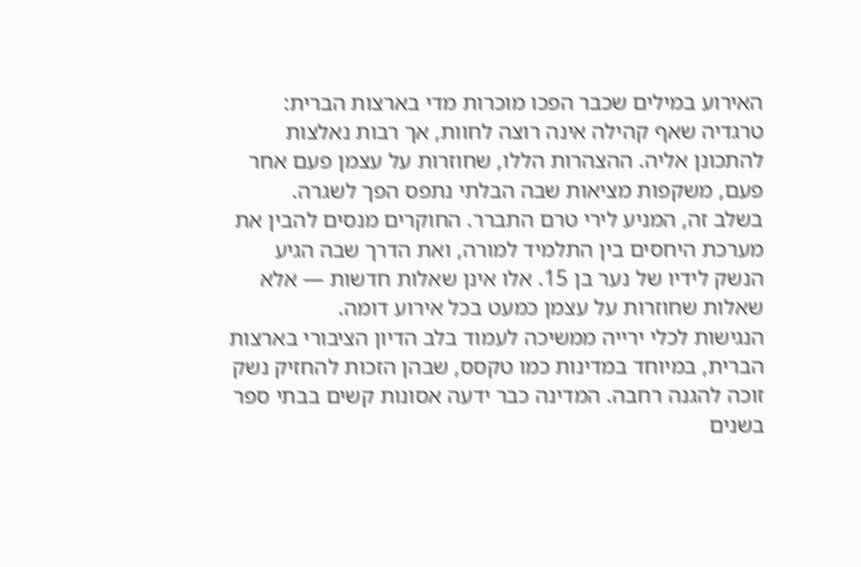האירוע במילים שכבר הפכו מוכרות מדי בארצות הברית: טרגדיה שאף קהילה אינה רוצה לחוות, אך רבות נאלצות להתכונן אליה. ההצהרות הללו, שחוזרות על עצמן פעם אחר פעם, משקפות מציאות שבה הבלתי נתפס הפך לשגרה.
בשלב זה, המניע לירי טרם התברר. החוקרים מנסים להבין את מערכת היחסים בין התלמיד למורה, ואת הדרך שבה הגיע הנשק לידיו של נער בן 15. אלו אינן שאלות חדשות — אלא שאלות שחוזרות על עצמן כמעט בכל אירוע דומה.
הנגישות לכלי ירייה ממשיכה לעמוד בלב הדיון הציבורי בארצות הברית, במיוחד במדינות כמו טקסס, שבהן הזכות להחזיק נשק זוכה להגנה רחבה. המדינה כבר ידעה אסונות קשים בבתי ספר בשנים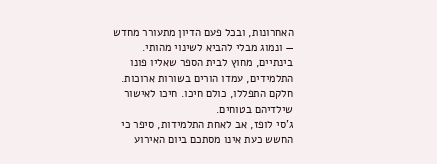האחרונות, ובכל פעם הדיון מתעורר מחדש — ונמוג מבלי להביא לשינוי מהותי.
בינתיים, מחוץ לבית הספר שאליו פונו התלמידים, עמדו הורים בשורות ארוכות. חלקם התפללו, כולם חיכו. חיכו לאישור שילדיהם בטוחים.
ג'סי לופז, אב לאחת התלמידות, סיפר כי החשש כעת אינו מסתכם ביום האירוע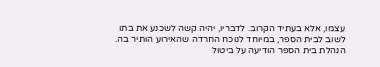עצמו, אלא בעתיד הקרוב. לדבריו, יהיה קשה לשכנע את בתו לשוב לבית הספר, במיוחד לנוכח החרדה שהאירוע הותיר בה.
הנהלת בית הספר הודיעה על ביטול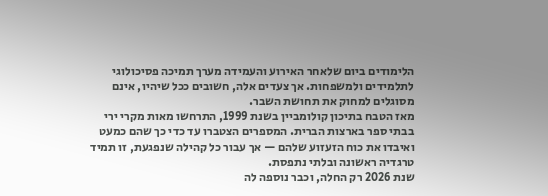הלימודים ביום שלאחר האירוע והעמידה מערך תמיכה פסיכולוגי לתלמידים ולמשפחות. אך צעדים אלה, חשובים ככל שיהיו, אינם מסוגלים למחוק את תחושת השבר.
מאז הטבח בתיכון קולומביין בשנת 1999, התרחשו מאות מקרי ירי בבתי ספר בארצות הברית. המספרים הצטברו עד כדי כך שהם כמעט ואיבדו את כוח הזעזוע שלהם — אך עבור כל קהילה שנפגעת, זו תמיד טרגדיה ראשונה ובלתי נתפסת.
שנת 2026 רק החלה, וכבר נוספה לה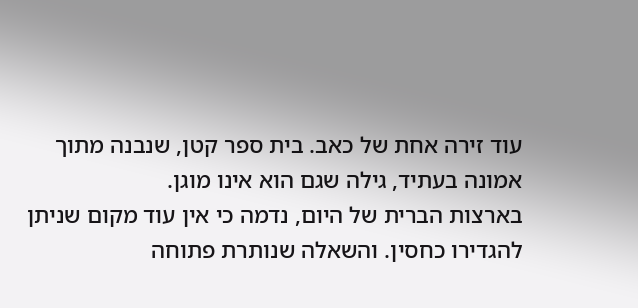עוד זירה אחת של כאב. בית ספר קטן, שנבנה מתוך אמונה בעתיד, גילה שגם הוא אינו מוגן.
בארצות הברית של היום, נדמה כי אין עוד מקום שניתן להגדירו כחסין. והשאלה שנותרת פתוחה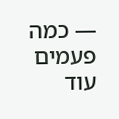— כמה פעמים עוד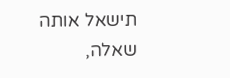תישאל אותה שאלה,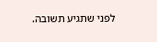לפני שתגיע תשובה.